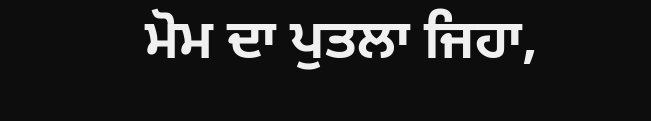ਮੋਮ ਦਾ ਪੁਤਲਾ ਜਿਹਾ,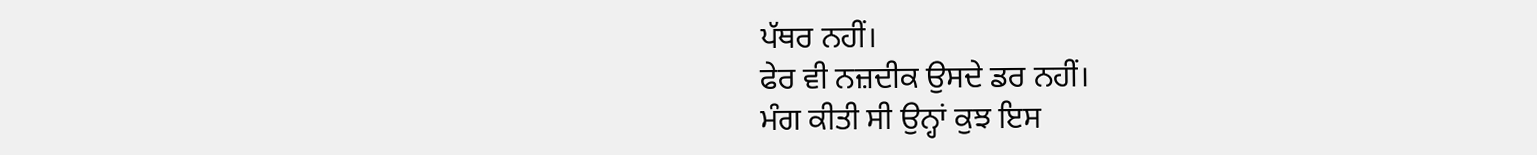ਪੱਥਰ ਨਹੀਂ।
ਫੇਰ ਵੀ ਨਜ਼ਦੀਕ ਉਸਦੇ ਡਰ ਨਹੀਂ।
ਮੰਗ ਕੀਤੀ ਸੀ ਉਨ੍ਹਾਂ ਕੁਝ ਇਸ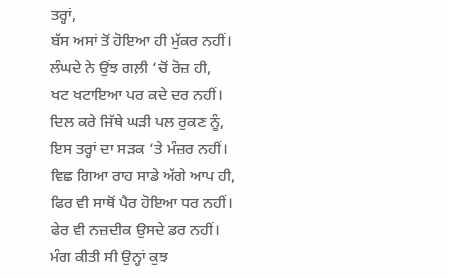ਤਰ੍ਹਾਂ,
ਬੱਸ ਅਸਾਂ ਤੋਂ ਹੋਇਆ ਹੀ ਮੁੱਕਰ ਨਹੀਂ।
ਲੰਘਦੇ ਨੇ ਉਂਝ ਗਲ਼ੀ ‘ਚੋਂ ਰੋਜ਼ ਹੀ,
ਖਟ ਖਟਾਇਆ ਪਰ ਕਦੇ ਦਰ ਨਹੀਂ।
ਦਿਲ ਕਰੇ ਜਿੱਥੇ ਘੜੀ ਪਲ ਰੁਕਣ ਨੂੰ,
ਇਸ ਤਰ੍ਹਾਂ ਦਾ ਸੜਕ ‘ਤੇ ਮੰਜ਼ਰ ਨਹੀਂ।
ਵਿਛ ਗਿਆ ਰਾਹ ਸਾਡੇ ਅੱਗੇ ਆਪ ਹੀ,
ਫਿਰ ਵੀ ਸਾਥੋਂ ਪੈਰ ਹੋਇਆ ਧਰ ਨਹੀਂ।
ਫੇਰ ਵੀ ਨਜ਼ਦੀਕ ਉਸਦੇ ਡਰ ਨਹੀਂ।
ਮੰਗ ਕੀਤੀ ਸੀ ਉਨ੍ਹਾਂ ਕੁਝ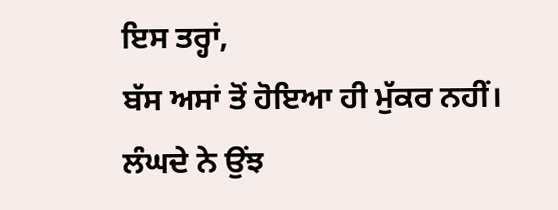ਇਸ ਤਰ੍ਹਾਂ,
ਬੱਸ ਅਸਾਂ ਤੋਂ ਹੋਇਆ ਹੀ ਮੁੱਕਰ ਨਹੀਂ।
ਲੰਘਦੇ ਨੇ ਉਂਝ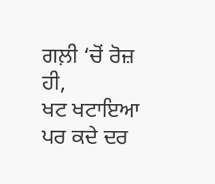ਗਲ਼ੀ ‘ਚੋਂ ਰੋਜ਼ ਹੀ,
ਖਟ ਖਟਾਇਆ ਪਰ ਕਦੇ ਦਰ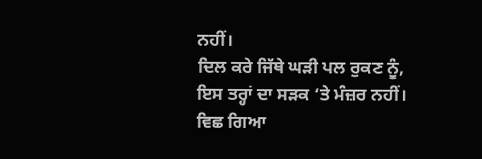ਨਹੀਂ।
ਦਿਲ ਕਰੇ ਜਿੱਥੇ ਘੜੀ ਪਲ ਰੁਕਣ ਨੂੰ,
ਇਸ ਤਰ੍ਹਾਂ ਦਾ ਸੜਕ ‘ਤੇ ਮੰਜ਼ਰ ਨਹੀਂ।
ਵਿਛ ਗਿਆ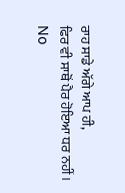ਰਾਹ ਸਾਡੇ ਅੱਗੇ ਆਪ ਹੀ,
ਫਿਰ ਵੀ ਸਾਥੋਂ ਪੈਰ ਹੋਇਆ ਧਰ ਨਹੀਂ।
No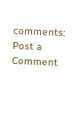comments:
Post a Comment